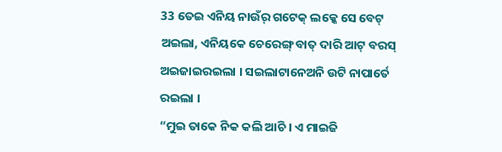33 ତେଇ ଏନିୟ ନାଉଁର୍ ଗଟେକ୍ ଲକ୍କେ ସେ ବେଟ୍ ଅଇଲା, ଏନିୟକେ ଚେରେଙ୍ଗ୍ ବାତ୍ ଦାରି ଆଟ୍ ବରସ୍ ଅଇଜାଇରଇଲା । ସଇଲାଟାନେଅନି ଉଟି ନାପାର୍ତେ ରଇଲା ।
“ମୁଇ ତାକେ ନିକ କଲି ଆଚି । ଏ ମାଇଜି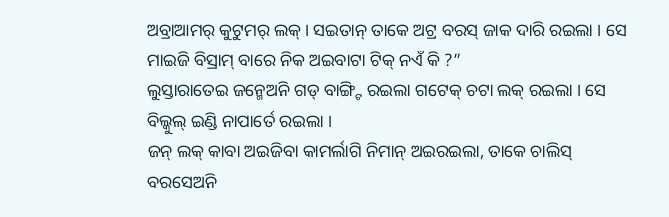ଅବ୍ରାଆମର୍ କୁଟୁମର୍ ଲକ୍ । ସଇତାନ୍ ତାକେ ଅଟ୍ର ବରସ୍ ଜାକ ଦାରି ରଇଲା । ସେ ମାଇଜି ବିସ୍ରାମ୍ ବାରେ ନିକ ଅଇବାଟା ଟିକ୍ ନଏଁ କି ?”
ଲୁସ୍ତାରାତେଇ ଜନ୍ମେଅନି ଗଡ୍ ବାଙ୍ଗ୍ଟି ରଇଲା ଗଟେକ୍ ଚଟା ଲକ୍ ରଇଲା । ସେ ବିଲ୍କୁଲ୍ ଇଣ୍ଡି ନାପାର୍ତେ ରଇଲା ।
ଜନ୍ ଲକ୍ କାବା ଅଇଜିବା କାମର୍ଲାଗି ନିମାନ୍ ଅଇରଇଲା, ତାକେ ଚାଲିସ୍ ବରସେଅନି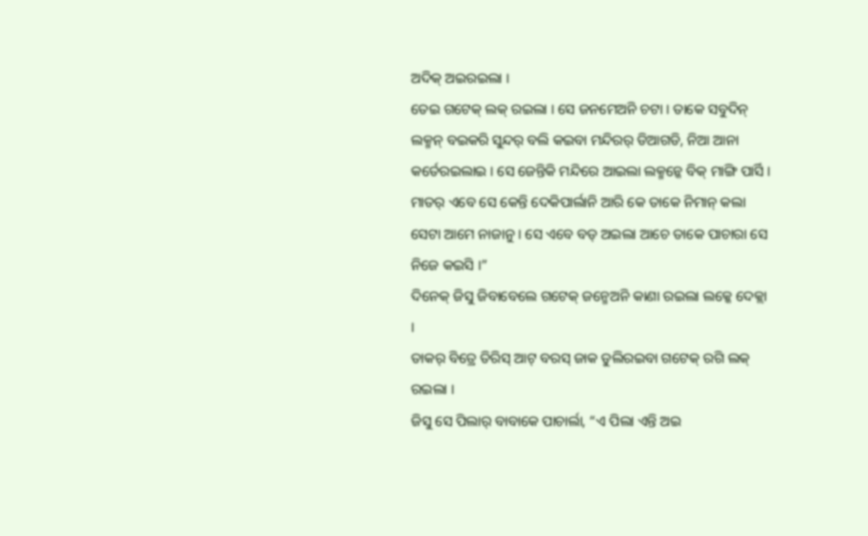ଅଦିକ୍ ଅଇରଇଲା ।
ତେଇ ଗଟେକ୍ ଲକ୍ ରଇଲା । ସେ ଜନମେଅନି ଚଟା । ତାକେ ସବୁଦିନ୍ ଲକ୍ମନ୍ ବଇକରି ସୁନ୍ଦର୍ ବଲି କଇବା ମନ୍ଦିରର୍ ଡିଆଗଡି, ନିଆ ଆନା କର୍ତେରଇଲାଇ । ସେ ଜେନ୍ତିକି ମନ୍ଦିରେ ଆଇଲା ଲକ୍ମନ୍କେ ବିକ୍ ମାଙ୍ଗି ପାର୍ସି ।
ମାତର୍ ଏବେ ସେ କେନ୍ତି ଦେକିପାର୍ଲାନି ଆରି କେ ତାକେ ନିମାନ୍ କଲା ସେଟା ଆମେ ନାଜାନୁ । ସେ ଏବେ ବଡ୍ ଅଇଲା ଆଚେ ତାକେ ପାଚାରା ସେ ନିଜେ କଇସି ।”
ଦିନେକ୍ ଜିସୁ ଜିବାବେଲେ ଗଟେକ୍ ଜନ୍ମେଅନି କାଣା ରଇଲା ଲକ୍କେ ଦେକ୍ଲା ।
ତାକର୍ ବିତ୍ରେ ତିରିସ୍ ଆଟ୍ ବରସ୍ ଜାକ ଡୁଲିରଇବା ଗଟେକ୍ ରଗି ଲକ୍ ରଇଲା ।
ଜିସୁ ସେ ପିଲାର୍ ବାବାକେ ପାଚାର୍ଲା, “ଏ ପିଲା ଏନ୍ତି ଅଇ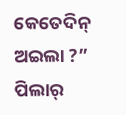କେତେଦିନ୍ ଅଇଲା ?” ପିଲାର୍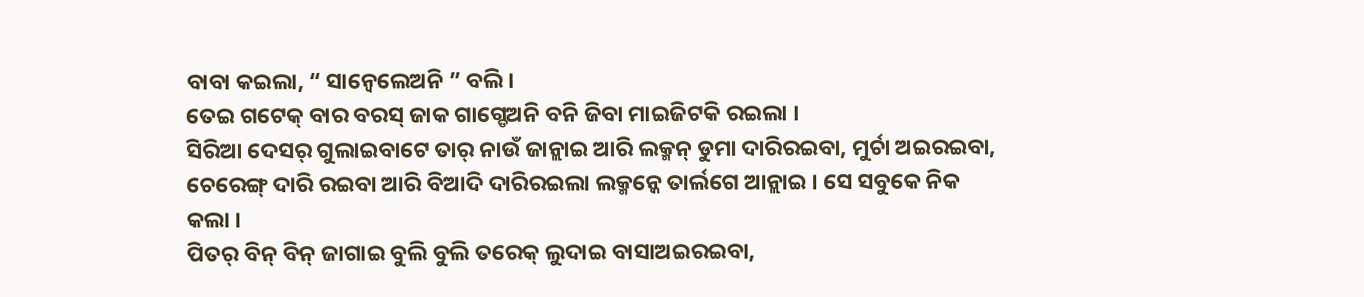ବାବା କଇଲା, “ ସାନ୍ବେଲେଅନି ” ବଲି ।
ତେଇ ଗଟେକ୍ ବାର ବରସ୍ ଜାକ ଗାଗ୍ଡେଅନି ବନି ଜିବା ମାଇଜିଟକି ରଇଲା ।
ସିରିଆ ଦେସର୍ ଗୁଲାଇବାଟେ ତାର୍ ନାଉଁ ଜାନ୍ଲାଇ ଆରି ଲକ୍ମନ୍ ଡୁମା ଦାରିରଇବା, ମୁର୍ଚା ଅଇରଇବା, ଚେରେଙ୍ଗ୍ ଦାରି ରଇବା ଆରି ବିଆଦି ଦାରିରଇଲା ଲକ୍ମନ୍କେ ତାର୍ଲଗେ ଆନ୍ଲାଇ । ସେ ସବୁକେ ନିକ କଲା ।
ପିତର୍ ବିନ୍ ବିନ୍ ଜାଗାଇ ବୁଲି ବୁଲି ତରେକ୍ ଲୁଦାଇ ବାସାଅଇରଇବା,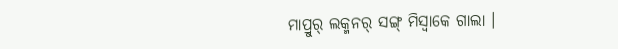ମାପ୍ରୁର୍ ଲକ୍ମନର୍ ସଙ୍ଗ୍ ମିସ୍ବାକେ ଗାଲା ।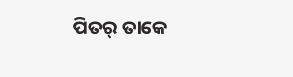ପିତର୍ ତାକେ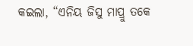କଇଲା, “ଏନିୟ ଜିସୁ ମାପ୍ରୁ ତକେ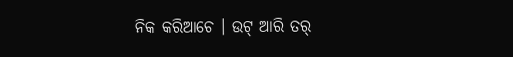ନିକ କରିଆଚେ । ଉଟ୍ ଆରି ତର୍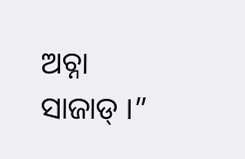ଅଚ୍ନା ସାଜାଡ୍ ।”